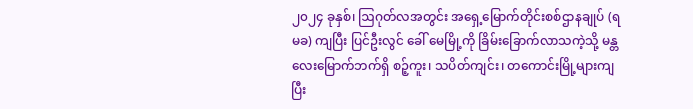၂၀၂၄ ခုနှစ်၊ ဩဂုတ်လအတွင်း အရှေ့မြောက်တိုင်းစစ်ဌာနချုပ် (ရမခ) ကျပြီး ပြင်ဦးလွင် ခေါ် မေမြို့ကို ခြိမ်းခြောက်လာသကဲ့သို့ မန္တလေးမြောက်ဘက်ရှိ စဉ့်ကူး၊ သပိတ်ကျင်း၊ တကောင်းမြို့များကျပြီး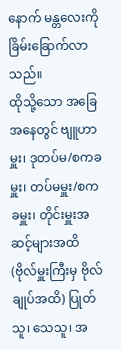နောက် မန္တလေးကို ခြိမ်းခြောက်လာသည်။
ထိုသို့သော အခြေအနေတွင် ဗျူဟာမှူး၊ ဒုတပ်မ/စကခမှူး၊ တပ်မမှူး/စကခမှူး၊ တိုင်းမှူးအဆင့်များအထိ (ဗိုလ်မှူးကြီးမှ ဗိုလ်ချုပ်အထိ) ပြုတ်သူ၊ သေသူ၊ အ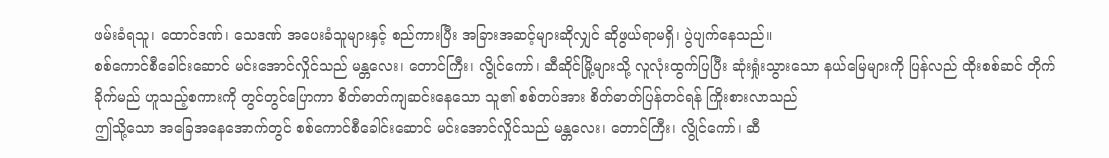ဖမ်းခံရသူ၊ ထောင်ဒဏ်၊ သေဒဏ် အပေးခံသူများနှင့် စည်ကားပြီး အခြားအဆင့်များဆိုလျှင် ဆိုဖွယ်ရာမရှိ၊ ပွဲပျက်နေသည်။
စစ်ကောင်စီခေါင်းဆောင် မင်းအောင်လှိုင်သည် မန္တလေး၊ တောင်ကြီး၊ လွိုင်ကော်၊ ဆီဆိုင်မြို့များသို့ လူလုံးထွက်ပြပြီး ဆုံးရှုံးသွားသော နယ်မြေများကို ပြန်လည် ထိုးစစ်ဆင် တိုက်ခိုက်မည် ဟူသည့်စကားကို တွင်တွင်ပြောကာ စိတ်ဓာတ်ကျဆင်းနေသော သူ၏ စစ်တပ်အား စိတ်ဓာတ်ပြန်တင်ရန် ကြိုးစားလာသည်
ဤသို့သော အခြေအနေအောက်တွင် စစ်ကောင်စီခေါင်းဆောင် မင်းအောင်လှိုင်သည် မန္တလေး၊ တောင်ကြီး၊ လွိုင်ကော်၊ ဆီ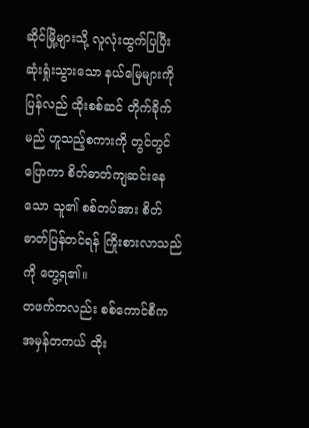ဆိုင်မြို့များသို့ လူလုံးထွက်ပြပြီး ဆုံးရှုံးသွားသော နယ်မြေများကို ပြန်လည် ထိုးစစ်ဆင် တိုက်ခိုက်မည် ဟူသည့်စကားကို တွင်တွင်ပြောကာ စိတ်ဓာတ်ကျဆင်းနေသော သူ၏ စစ်တပ်အား စိတ်ဓာတ်ပြန်တင်ရန် ကြိုးစားလာသည်ကို တွေ့ရ၏။
တဖက်ကလည်း စစ်ကောင်စီက အမှန်တကယ် ထိုး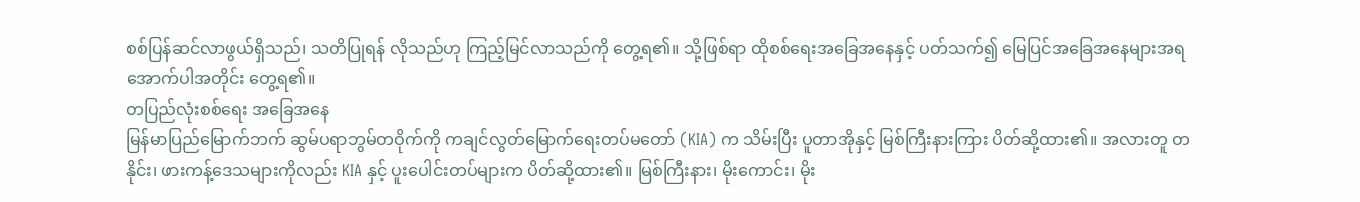စစ်ပြန်ဆင်လာဖွယ်ရှိသည်၊ သတိပြုရန် လိုသည်ဟု ကြည့်မြင်လာသည်ကို တွေ့ရ၏။ သို့ဖြစ်ရာ ထိုစစ်ရေးအခြေအနေနှင့် ပတ်သက်၍ မြေပြင်အခြေအနေများအရ အောက်ပါအတိုင်း တွေ့ရ၏။
တပြည်လုံးစစ်ရေး အခြေအနေ
မြန်မာပြည်မြောက်ဘက် ဆွမ်ပရာဘွမ်တဝိုက်ကို ကချင်လွတ်မြောက်ရေးတပ်မတော် (KIA) က သိမ်းပြီး ပူတာအိုနှင့် မြစ်ကြီးနားကြား ပိတ်ဆို့ထား၏။ အလားတူ တနိုင်း၊ ဖားကန့်ဒေသများကိုလည်း KIA နှင့် ပူးပေါင်းတပ်များက ပိတ်ဆို့ထား၏။ မြစ်ကြီးနား၊ မိုးကောင်း၊ မိုး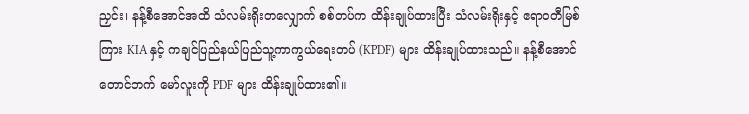ညှင်း၊ နန့်စီအောင်အထိ သံလမ်းရိုးတလျှောက် စစ်တပ်က ထိန်းချုပ်ထားပြီး သံလမ်းရိုးနှင့် ဧရာဝတီမြစ်ကြား KIA နှင့် ကချင်ပြည်နယ်ပြည်သူ့ကာကွယ်ရေးတပ် (KPDF) များ ထိန်းချုပ်ထားသည်။ နန့်စီအောင်တောင်ဘက် မော်လူးကို PDF များ ထိန်းချုပ်ထား၏။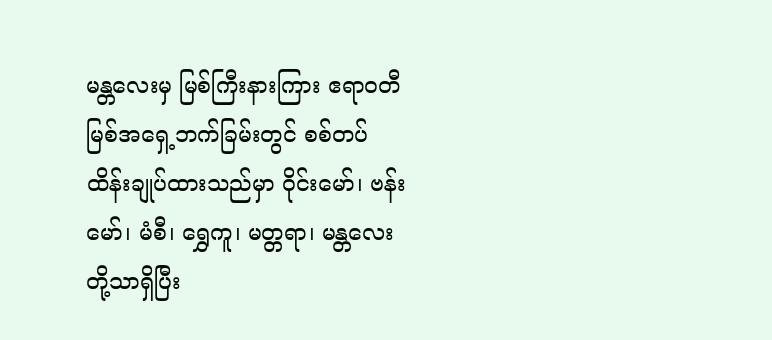မန္တလေးမှ မြစ်ကြီးနားကြား ဧရာဝတီမြစ်အရှေ့ဘက်ခြမ်းတွင် စစ်တပ် ထိန်းချုပ်ထားသည်မှာ ဝိုင်းမော်၊ ဗန်းမော်၊ မံစီ၊ ရွှေကူ၊ မတ္တရာ၊ မန္တလေးတို့သာရှိပြီး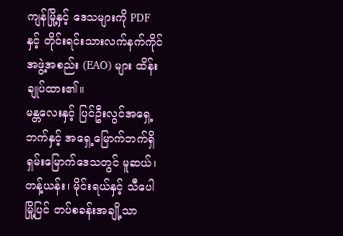ကျန်မြို့နှင့် ဒေသများကို PDF နှင့် တိုင်းရင်းသားလက်နက်ကိုင် အဖွဲ့အစည်း (EAO) များ ထိန်းချုပ်ထား၏။
မန္တလေးနှင့် ပြင်ဦးလွင်အရှေ့ဘက်နှင့် အရှေ့မြောက်ဘက်ရှိ ရှမ်းမြောက်ဒေသတွင် မူဆယ်၊ တန့်ယန်း၊ မိုင်းရယ်နှင့် သီပေါမြို့ပြင် တပ်စခန်းအချို့သာ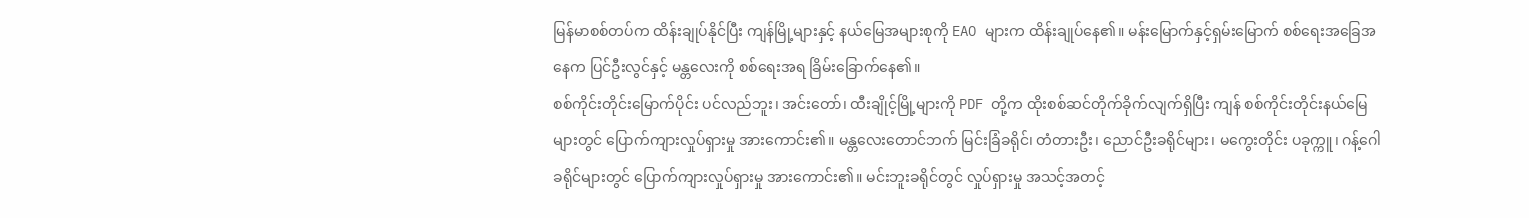မြန်မာစစ်တပ်က ထိန်းချုပ်နိုင်ပြီး ကျန်မြို့များနှင့် နယ်မြေအများစုကို EAO များက ထိန်းချုပ်နေ၏။ မန်းမြောက်နှင့်ရှမ်းမြောက် စစ်ရေးအခြေအနေက ပြင်ဦးလွင်နှင့် မန္တလေးကို စစ်ရေးအရ ခြိမ်းခြောက်နေ၏။
စစ်ကိုင်းတိုင်းမြောက်ပိုင်း ပင်လည်ဘူး၊ အင်းတော်၊ ထီးချိုင့်မြို့များကို PDF တို့က ထိုးစစ်ဆင်တိုက်ခိုက်လျက်ရှိပြီး ကျန် စစ်ကိုင်းတိုင်းနယ်မြေများတွင် ပြောက်ကျားလှုပ်ရှားမှု အားကောင်း၏။ မန္တလေးတောင်ဘက် မြင်းခြံခရိုင်၊ တံတားဦး၊ ညောင်ဦးခရိုင်များ၊ မကွေးတိုင်း ပခုက္ကူ၊ ဂန့်ဂေါခရိုင်များတွင် ပြောက်ကျားလှုပ်ရှားမှု အားကောင်း၏။ မင်းဘူးခရိုင်တွင် လှုပ်ရှားမှု အသင့်အတင့်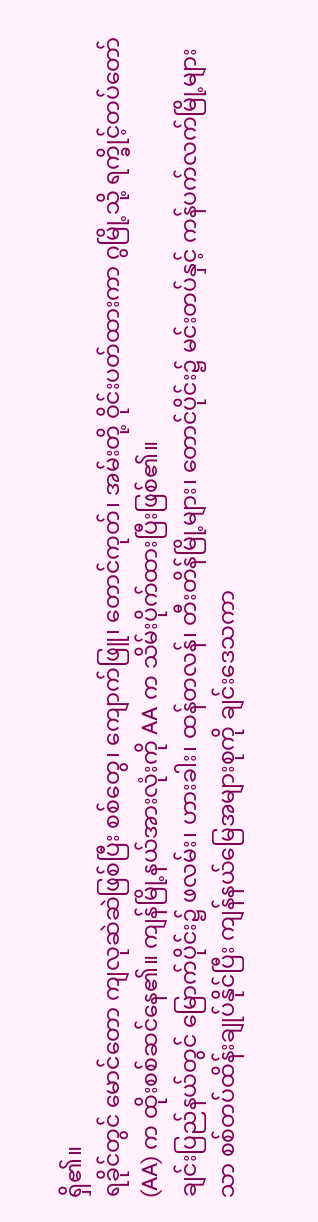ရှိ၏။
ရခိုင်တွင် မောင်တော ကျလုဆဲဆဲဖြစ်ပြီး စစ်တွေ၊ ကျောက်ဖြူ၊ တောင်ကုတ်၊ အမ်းတို့ ဝိုင်းပတ်ထားကာ ဂွမြို့သို့ ရက္ခိုင့်တပ်တော် (AA) က ထိုးစစ်ဆင်နေ၏။ ကျန်မြို့နယ်အားလုံးကို AA က သိမ်းပိုက်ထားပြီးဖြစ်၏။
ချင်းပြည်နယ်တွင် မြောက်ပိုင်း၌ ဖလမ်း၊ ဟားခါး၊ ထန်တလန်၊ တီးတိန်မြို့များ၊ တောင်ပိုင်း၌ မင်းတပ်နှင့် ကန်ပက်လက်မြို့များသာ စစ်တပ်ထိန်းချုပ်နိုင်ပြီး ကျန်နယ်မြေအများစုကို ချင်းဒေသကာ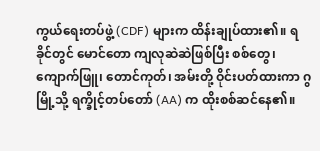ကွယ်ရေးတပ်ဖွဲ့ (CDF) များက ထိန်းချုပ်ထား၏။ ရခိုင်တွင် မောင်တော ကျလုဆဲဆဲဖြစ်ပြီး စစ်တွေ၊ ကျောက်ဖြူ၊ တောင်ကုတ်၊ အမ်းတို့ ဝိုင်းပတ်ထားကာ ဂွမြို့သို့ ရက္ခိုင့်တပ်တော် (AA) က ထိုးစစ်ဆင်နေ၏။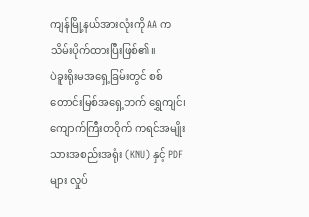ကျန်မြို့နယ်အားလုံးကို AA က သိမ်းပိုက်ထားပြီးဖြစ်၏။
ပဲခူးရိုးမအရှေ့ခြမ်းတွင် စစ်တောင်းမြစ်အရှေ့ဘက် ရွှေကျင်၊ ကျောက်ကြီးတဝိုက် ကရင်အမျိုးသားအစည်းအရုံး (KNU) နှင့် PDF များ လှုပ်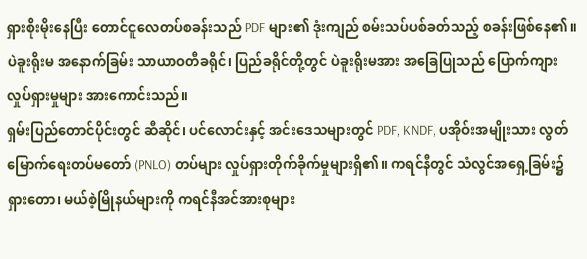ရှားစိုးမိုးနေပြီး တောင်ငူလေတပ်စခန်းသည် PDF များ၏ ဒုံးကျည် စမ်းသပ်ပစ်ခတ်သည့် စခန်းဖြစ်နေ၏။
ပဲခူးရိုးမ အနောက်ခြမ်း သာယာဝတီခရိုင်၊ ပြည်ခရိုင်တို့တွင် ပဲခူးရိုးမအား အခြေပြုသည် ပြောက်ကျားလှုပ်ရှားမှုများ အားကောင်းသည်။
ရှမ်းပြည်တောင်ပိုင်းတွင် ဆီဆိုင်၊ ပင်လောင်းနှင့် အင်းဒေသများတွင် PDF, KNDF, ပအိုဝ်းအမျိုးသား လွတ်မြောက်ရေးတပ်မတော် (PNLO) တပ်များ လှုပ်ရှားတိုက်ခိုက်မှုများရှိ၏။ ကရင်နီတွင် သံလွင်အရှေ့ခြမ်း၌ ရှားတော၊ မယ်စဲ့မြိုနယ်များကို ကရင်နီအင်အားစုများ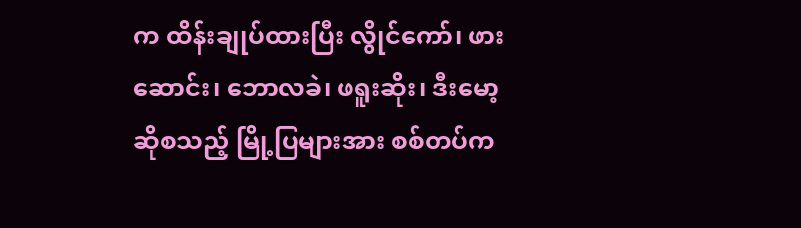က ထိန်းချုပ်ထားပြီး လွိုင်ကော်၊ ဖားဆောင်း၊ ဘောလခဲ၊ ဖရူးဆိုး၊ ဒီးမော့ဆိုစသည့် မြို့ပြများအား စစ်တပ်က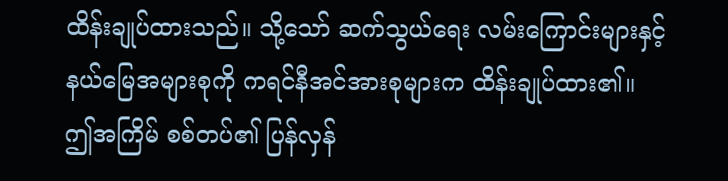ထိန်းချုပ်ထားသည်။ သို့သော် ဆက်သွယ်ရေး လမ်းကြောင်းများနှင့် နယ်မြေအများစုကို ကရင်နီအင်အားစုများက ထိန်းချုပ်ထား၏။ ဤအကြိမ် စစ်တပ်၏ ပြန်လှန်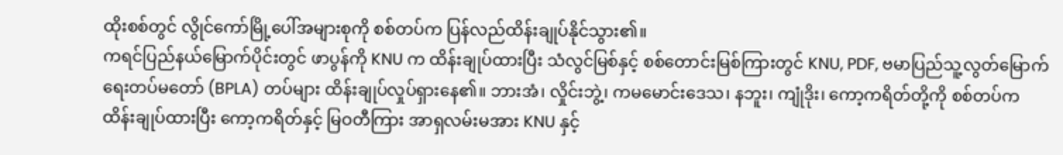ထိုးစစ်တွင် လွိုင်ကော်မြို့ပေါ်အများစုကို စစ်တပ်က ပြန်လည်ထိန်းချုပ်နိုင်သွား၏။
ကရင်ပြည်နယ်မြောက်ပိုင်းတွင် ဖာပွန်ကို KNU က ထိန်းချုပ်ထားပြီး သံလွင်မြစ်နှင့် စစ်တောင်းမြစ်ကြားတွင် KNU, PDF, ဗမာပြည်သူ့လွတ်မြောက်ရေးတပ်မတော် (BPLA) တပ်များ ထိန်းချုပ်လှုပ်ရှားနေ၏။ ဘားအံ၊ လှိုင်းဘွဲ့၊ ကမမောင်းဒေသ၊ နဘူး၊ ကျုံဒိုး၊ ကော့ကရိတ်တို့ကို စစ်တပ်က ထိန်းချုပ်ထားပြီး ကော့ကရိတ်နှင့် မြဝတီကြား အာရှလမ်းမအား KNU နှင့်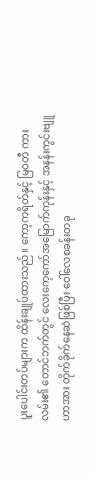ပူးပေါင်းတပ်များက ထိန်းချုပ်ထားသည်။ ကော့ကရိတ်နှင့် မြဝတီ ကားလမ်း၏ တောင်ဘက်တွင် လေးကေ့ကော်အမြောက်ကုန်းနှင့် အနန်းကွင်းဗျူဟာအား တိုက်ခိုက်နေဆဲဖြစ်ပြီး ဝေါ်လေစခန်းတခု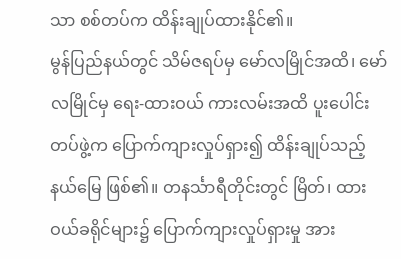သာ စစ်တပ်က ထိန်းချုပ်ထားနိုင်၏။
မွန်ပြည်နယ်တွင် သိမ်ဇရပ်မှ မော်လမြိုင်အထိ၊ မော်လမြိုင်မှ ရေး-ထားဝယ် ကားလမ်းအထိ ပူးပေါင်းတပ်ဖွဲ့က ပြောက်ကျားလှုပ်ရှား၍ ထိန်းချုပ်သည့်နယ်မြေ ဖြစ်၏။ တနင်္သာရီတိုင်းတွင် မြိတ်၊ ထားဝယ်ခရိုင်များ၌ ပြောက်ကျားလှုပ်ရှားမှု အား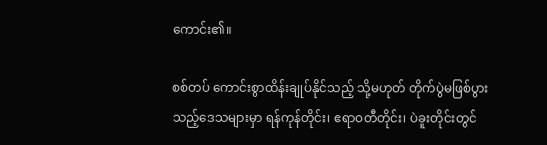ကောင်း၏။

စစ်တပ် ကောင်းစွာထိန်းချုပ်နိုင်သည့် သို့မဟုတ် တိုက်ပွဲမဖြစ်ပွားသည့်ဒေသများမှာ ရန်ကုန်တိုင်း၊ ဧရာဝတီတိုင်း၊ ပဲခူးတိုင်းတွင်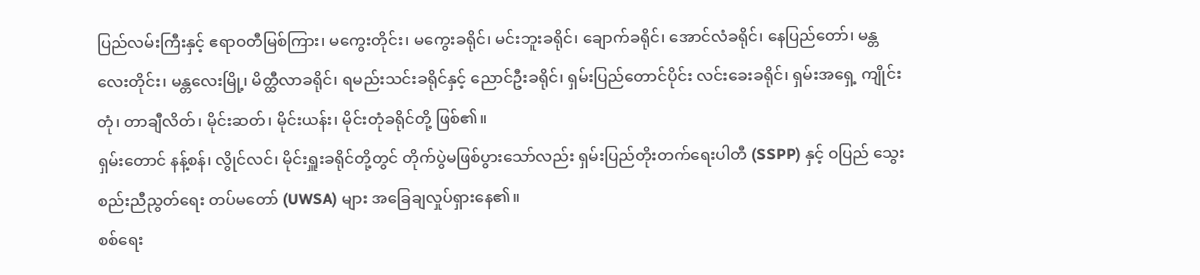ပြည်လမ်းကြီးနှင့် ဧရာဝတီမြစ်ကြား၊ မကွေးတိုင်း၊ မကွေးခရိုင်၊ မင်းဘူးခရိုင်၊ ချောက်ခရိုင်၊ အောင်လံခရိုင်၊ နေပြည်တော်၊ မန္တလေးတိုင်း၊ မန္တလေးမြို့၊ မိတ္ထီလာခရိုင်၊ ရမည်းသင်းခရိုင်နှင့် ညောင်ဦးခရိုင်၊ ရှမ်းပြည်တောင်ပိုင်း လင်းခေးခရိုင်၊ ရှမ်းအရှေ့ ကျိုင်းတုံ၊ တာချီလိတ်၊ မိုင်းဆတ်၊ မိုင်းယန်း၊ မိုင်းတုံခရိုင်တို့ ဖြစ်၏။
ရှမ်းတောင် နန့်စန်၊ လွိုင်လင်၊ မိုင်းရှူးခရိုင်တို့တွင် တိုက်ပွဲမဖြစ်ပွားသော်လည်း ရှမ်းပြည်တိုးတက်ရေးပါတီ (SSPP) နှင့် ဝပြည် သွေးစည်းညီညွတ်ရေး တပ်မတော် (UWSA) များ အခြေချလှုပ်ရှားနေ၏။
စစ်ရေး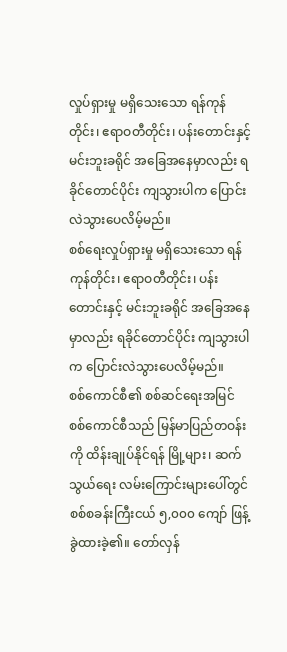လှုပ်ရှားမှု မရှိသေးသော ရန်ကုန်တိုင်း၊ ဧရာဝတီတိုင်း၊ ပန်းတောင်းနှင့် မင်းဘူးခရိုင် အခြေအနေမှာလည်း ရခိုင်တောင်ပိုင်း ကျသွားပါက ပြောင်းလဲသွားပေလိမ့်မည်။
စစ်ရေးလှုပ်ရှားမှု မရှိသေးသော ရန်ကုန်တိုင်း၊ ဧရာဝတီတိုင်း၊ ပန်းတောင်းနှင့် မင်းဘူးခရိုင် အခြေအနေမှာလည်း ရခိုင်တောင်ပိုင်း ကျသွားပါက ပြောင်းလဲသွားပေလိမ့်မည်။
စစ်ကောင်စီ၏ စစ်ဆင်ရေးအမြင်
စစ်ကောင်စီသည် မြန်မာပြည်တဝန်းကို ထိန်းချုပ်နိုင်ရန် မြို့များ၊ ဆက်သွယ်ရေး လမ်းကြောင်းများပေါ်တွင် စစ်စခန်းကြီးငယ် ၅,၀၀၀ ကျော် ဖြန့်ခွဲထားခဲ့၏။ တော်လှန်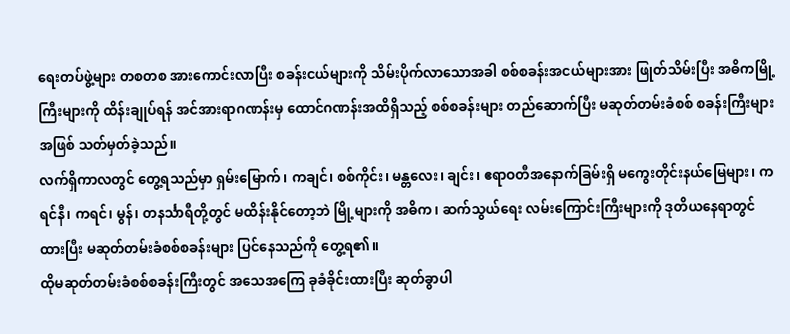ရေးတပ်ဖွဲ့များ တစတစ အားကောင်းလာပြီး စခန်းငယ်များကို သိမ်းပိုက်လာသောအခါ စစ်စခန်းအငယ်များအား ဖြုတ်သိမ်းပြီး အဓိကမြို့ကြီးများကို ထိန်းချုပ်ရန် အင်အားရာဂဏန်းမှ ထောင်ဂဏန်းအထိရှိသည့် စစ်စခန်းများ တည်ဆောက်ပြီး မဆုတ်တမ်းခံစစ် စခန်းကြီးများအဖြစ် သတ်မှတ်ခဲ့သည်။
လက်ရှိကာလတွင် တွေ့ရသည်မှာ ရှမ်းမြောက်၊ ကချင်၊ စစ်ကိုင်း၊ မန္တလေး၊ ချင်း၊ ဧရာဝတီအနောက်ခြမ်းရှိ မကွေးတိုင်းနယ်မြေများ၊ ကရင်နီ၊ ကရင်၊ မွန်၊ တနင်္သာရီတို့တွင် မထိန်းနိုင်တော့ဘဲ မြို့များကို အဓိက၊ ဆက်သွယ်ရေး လမ်းကြောင်းကြီးများကို ဒုတိယနေရာတွင်ထားပြီး မဆုတ်တမ်းခံစစ်စခန်းများ ပြင်နေသည်ကို တွေ့ရ၏။
ထိုမဆုတ်တမ်းခံစစ်စခန်းကြီးတွင် အသေအကြေ ခုခံခိုင်းထားပြီး ဆုတ်ခွာပါ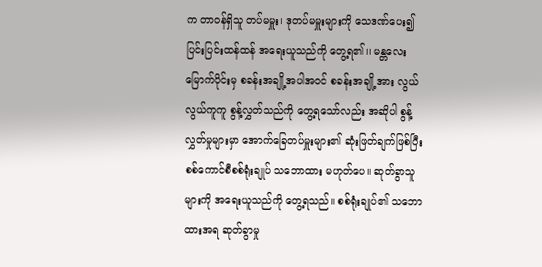က တာဝန်ရှိသူ တပ်မမှူး၊ ဒုတပ်မမှူးများကို သေဒဏ်ပေး၍ ပြင်းပြင်းထန်ထန် အရေးယူသည်ကို တွေ့ရ၏၊၊ မန္တလေးမြောက်ပိုင်းမှ စခန်းအချို့အပါအဝင် စခန်းအချို့အား လွယ်လွယ်ကူကူ စွန့်လွှတ်သည်ကို တွေ့ရသော်လည်း အဆိုပါ စွန့်လွှတ်မှုများမှာ အောက်ခြေတပ်မှူးများ၏ ဆုံးဖြတ်ချက်ဖြစ်ပြီး စစ်ကောင်စီစစ်ရုံးချုပ် သဘောထား မဟုတ်ပေ။ ဆုတ်ခွာသူများကို အရေးယူသည်ကို တွေ့ရသည်။ စစ်ရုံးချုပ်၏ သဘောထားအရ ဆုတ်ခွာမှု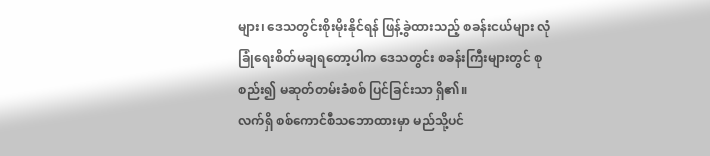များ၊ ဒေသတွင်းစိုးမိုးနိုင်ရန် ဖြန့်ခွဲထားသည့် စခန်းငယ်များ လုံခြုံရေးစိတ်မချရတော့ပါက ဒေသတွင်း စခန်းကြီးများတွင် စုစည်း၍ မဆုတ်တမ်းခံစစ် ပြင်ခြင်းသာ ရှိ၏။
လက်ရှိ စစ်ကောင်စီသဘောထားမှာ မည်သို့ပင်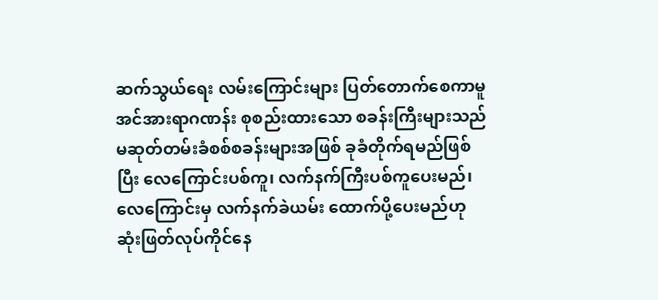ဆက်သွယ်ရေး လမ်းကြောင်းများ ပြတ်တောက်စေကာမူ အင်အားရာဂဏန်း စုစည်းထားသော စခန်းကြီးများသည် မဆုတ်တမ်းခံစစ်စခန်းများအဖြစ် ခုခံတိုက်ရမည်ဖြစ်ပြီး လေကြောင်းပစ်ကူ၊ လက်နက်ကြီးပစ်ကူပေးမည်၊ လေကြောင်းမှ လက်နက်ခဲယမ်း ထောက်ပို့ပေးမည်ဟု ဆုံးဖြတ်လုပ်ကိုင်နေ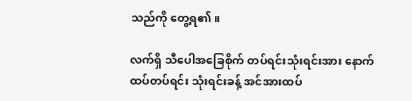သည်ကို တွေ့ရ၏။

လက်ရှိ သီပေါအခြေစိုက် တပ်ရင်းသုံးရင်းအား နောက်ထပ်တပ်ရင်း သုံးရင်းခန့် အင်အားထပ်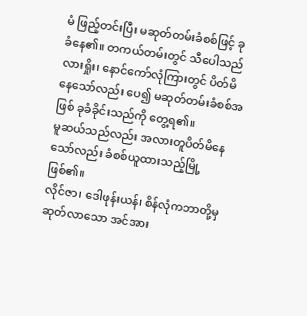မံ ဖြည့်တင်းပြီး မဆုတ်တမ်းခံစစ်ဖြင့် ခုခံနေ၏။ တကယ်တမ်းတွင် သီပေါသည် လားရှိုး၊ နောင်ကော်လုံကြားတွင် ပိတ်မိနေသော်လည်း ပေ၍ မဆုတ်တမ်းခံစစ်အဖြစ် ခုခံခိုင်းသည်ကို တွေ့ရ၏။
မူဆယ်သည်လည်း အလားတူပိတ်မိနေသော်လည်း ခံစစ်ယူထားသည့်မြို့ ဖြစ်၏။
လိုင်ဇာ၊ ဒေါဖုန်းယန်၊ စိန်လုံကဘာတို့မှ ဆုတ်လာသော အင်အား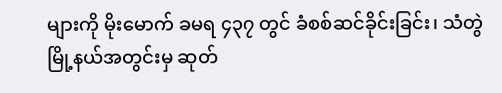များကို မိုးမောက် ခမရ ၄၃၇ တွင် ခံစစ်ဆင်ခိုင်းခြင်း၊ သံတွဲမြို့နယ်အတွင်းမှ ဆုတ်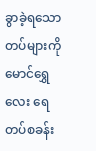ခွာခဲ့ရသောတပ်များကို မောင်ရွှေလေး ရေတပ်စခန်း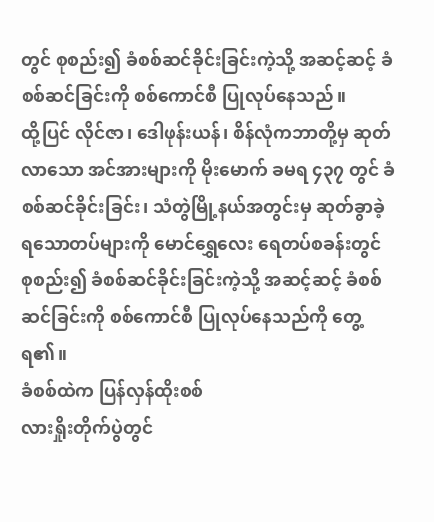တွင် စုစည်း၍ ခံစစ်ဆင်ခိုင်းခြင်းကဲ့သို့ အဆင့်ဆင့် ခံစစ်ဆင်ခြင်းကို စစ်ကောင်စီ ပြုလုပ်နေသည်။
ထို့ပြင် လိုင်ဇာ၊ ဒေါဖုန်းယန်၊ စိန်လုံကဘာတို့မှ ဆုတ်လာသော အင်အားများကို မိုးမောက် ခမရ ၄၃၇ တွင် ခံစစ်ဆင်ခိုင်းခြင်း၊ သံတွဲမြို့နယ်အတွင်းမှ ဆုတ်ခွာခဲ့ရသောတပ်များကို မောင်ရွှေလေး ရေတပ်စခန်းတွင် စုစည်း၍ ခံစစ်ဆင်ခိုင်းခြင်းကဲ့သို့ အဆင့်ဆင့် ခံစစ်ဆင်ခြင်းကို စစ်ကောင်စီ ပြုလုပ်နေသည်ကို တွေ့ရ၏။
ခံစစ်ထဲက ပြန်လှန်ထိုးစစ်
လားရှိုးတိုက်ပွဲတွင်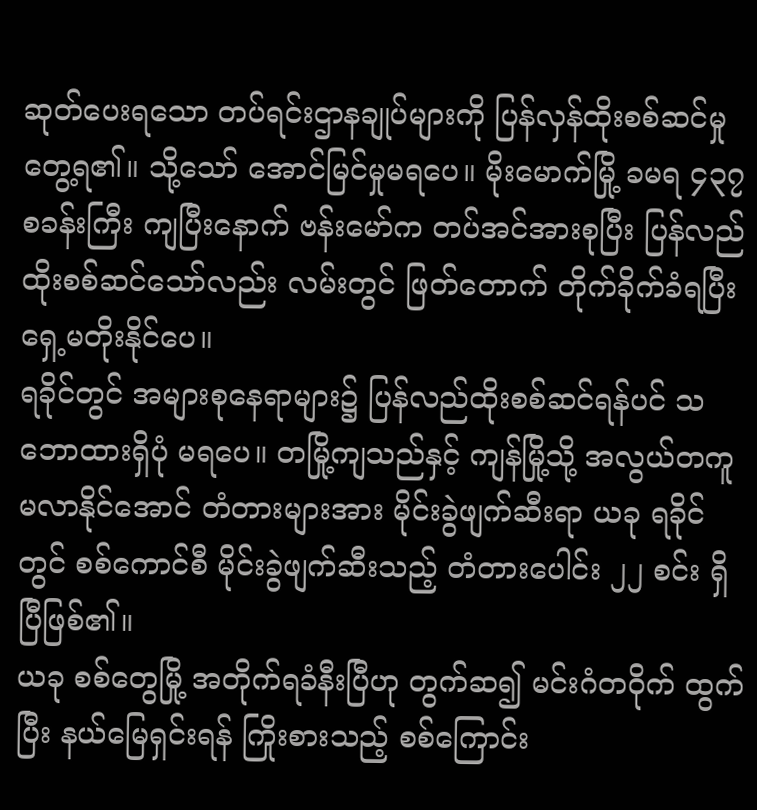ဆုတ်ပေးရသော တပ်ရင်းဌာနချုပ်များကို ပြန်လှန်ထိုးစစ်ဆင်မှု တွေ့ရ၏။ သို့သော် အောင်မြင်မှုမရပေ။ မိုးမောက်မြို့ ခမရ ၄၃၇ စခန်းကြီး ကျပြီးနောက် ဗန်းမော်က တပ်အင်အားစုပြီး ပြန်လည်ထိုးစစ်ဆင်သော်လည်း လမ်းတွင် ဖြတ်တောက် တိုက်ခိုက်ခံရပြီး ရှေ့မတိုးနိုင်ပေ။
ရခိုင်တွင် အများစုနေရာများ၌ ပြန်လည်ထိုးစစ်ဆင်ရန်ပင် သဘောထားရှိပုံ မရပေ။ တမြို့ကျသည်နှင့် ကျန်မြို့သို့ အလွယ်တကူမလာနိုင်အောင် တံတားများအား မိုင်းခွဲဖျက်ဆီးရာ ယခု ရခိုင်တွင် စစ်ကောင်စီ မိုင်းခွဲဖျက်ဆီးသည့် တံတားပေါင်း ၂၂ စင်း ရှိပြီဖြစ်၏။
ယခု စစ်တွေမြို့ အတိုက်ရခံနီးပြီဟု တွက်ဆ၍ မင်းဂံတဝိုက် ထွက်ပြီး နယ်မြေရှင်းရန် ကြိုးစားသည့် စစ်ကြောင်း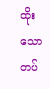ထိုးသော တပ်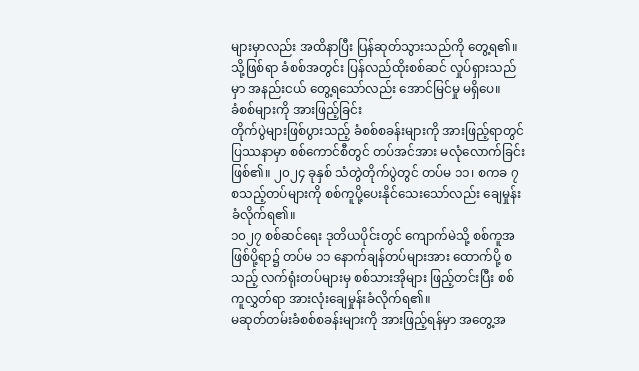များမှာလည်း အထိနာပြီး ပြန်ဆုတ်သွားသည်ကို တွေ့ရ၏။ သို့ဖြစ်ရာ ခံစစ်အတွင်း ပြန်လည်ထိုးစစ်ဆင် လှုပ်ရှားသည်မှာ အနည်းငယ် တွေ့ရသော်လည်း အောင်မြင်မှု မရှိပေ။
ခံစစ်များကို အားဖြည့်ခြင်း
တိုက်ပွဲများဖြစ်ပွားသည့် ခံစစ်စခန်းများကို အားဖြည့်ရာတွင် ပြဿနာမှာ စစ်ကောင်စီတွင် တပ်အင်အား မလုံလောက်ခြင်း ဖြစ်၏။ ၂၀၂၄ ခုနှစ် သံတွဲတိုက်ပွဲတွင် တပ်မ ၁၁၊ စကခ ၇ စသည့်တပ်များကို စစ်ကူပို့ပေးနိုင်သေးသော်လည်း ချေမှုန်းခံလိုက်ရ၏။
၁၀၂၇ စစ်ဆင်ရေး ဒုတိယပိုင်းတွင် ကျောက်မဲသို့ စစ်ကူအဖြစ်ပို့ရာ၌ တပ်မ ၁၁ နောက်ချန်တပ်များအား ထောက်ပို့ စသည့် လက်ရုံးတပ်များမှ စစ်သားအိုများ ဖြည့်တင်းပြီး စစ်ကူလွှတ်ရာ အားလုံးချေမှုန်းခံလိုက်ရ၏။
မဆုတ်တမ်းခံစစ်စခန်းများကို အားဖြည့်ရန်မှာ အတွေ့အ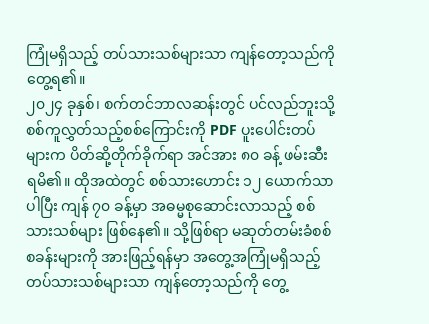ကြုံမရှိသည့် တပ်သားသစ်များသာ ကျန်တော့သည်ကို တွေ့ရ၏။
၂၀၂၄ ခုနှစ်၊ စက်တင်ဘာလဆန်းတွင် ပင်လည်ဘူးသို့ စစ်ကူလွှတ်သည့်စစ်ကြောင်းကို PDF ပူးပေါင်းတပ်များက ပိတ်ဆို့တိုက်ခိုက်ရာ အင်အား ၈၀ ခန့် ဖမ်းဆီးရမိ၏။ ထိုအထဲတွင် စစ်သားဟောင်း ၁၂ ယောက်သာပါပြီး ကျန် ၇၀ ခန့်မှာ အဓမ္မစုဆောင်းလာသည့် စစ်သားသစ်များ ဖြစ်နေ၏။ သို့ဖြစ်ရာ မဆုတ်တမ်းခံစစ်စခန်းများကို အားဖြည့်ရန်မှာ အတွေ့အကြုံမရှိသည့် တပ်သားသစ်များသာ ကျန်တော့သည်ကို တွေ့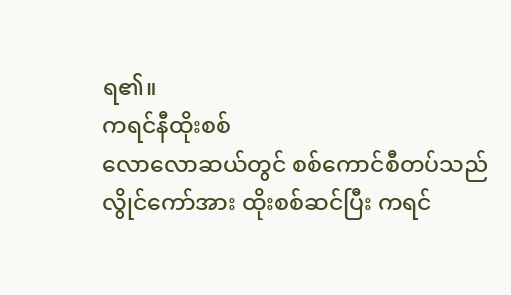ရ၏။
ကရင်နီထိုးစစ်
လောလောဆယ်တွင် စစ်ကောင်စီတပ်သည် လွိုင်ကော်အား ထိုးစစ်ဆင်ပြီး ကရင်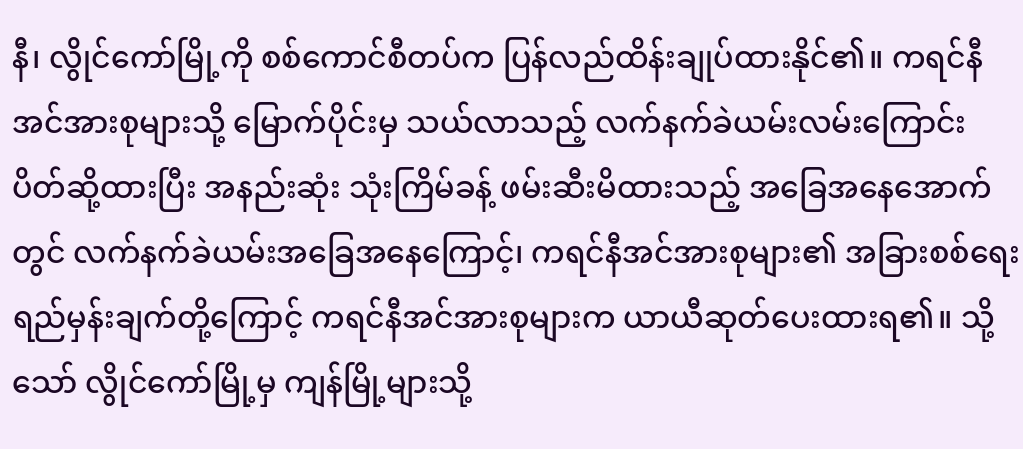နီ၊ လွိုင်ကော်မြို့ကို စစ်ကောင်စီတပ်က ပြန်လည်ထိန်းချုပ်ထားနိုင်၏။ ကရင်နီအင်အားစုများသို့ မြောက်ပိုင်းမှ သယ်လာသည့် လက်နက်ခဲယမ်းလမ်းကြောင်း ပိတ်ဆို့ထားပြီး အနည်းဆုံး သုံးကြိမ်ခန့် ဖမ်းဆီးမိထားသည့် အခြေအနေအောက်တွင် လက်နက်ခဲယမ်းအခြေအနေကြောင့်၊ ကရင်နီအင်အားစုများ၏ အခြားစစ်ရေး ရည်မှန်းချက်တို့ကြောင့် ကရင်နီအင်အားစုများက ယာယီဆုတ်ပေးထားရ၏။ သို့သော် လွိုင်ကော်မြို့မှ ကျန်မြို့များသို့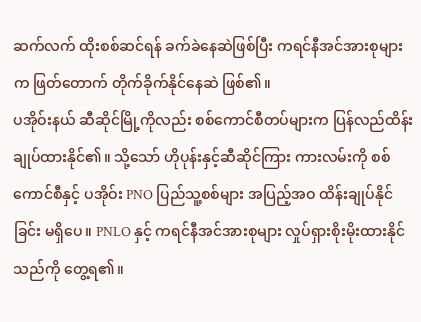ဆက်လက် ထိုးစစ်ဆင်ရန် ခက်ခဲနေဆဲဖြစ်ပြီး ကရင်နီအင်အားစုများက ဖြတ်တောက် တိုက်ခိုက်နိုင်နေဆဲ ဖြစ်၏။
ပအိုဝ်းနယ် ဆီဆိုင်မြို့ကိုလည်း စစ်ကောင်စီတပ်များက ပြန်လည်ထိန်းချုပ်ထားနိုင်၏။ သို့သော် ဟိုပုန်းနှင့်ဆီဆိုင်ကြား ကားလမ်းကို စစ်ကောင်စီနှင့် ပအိုဝ်း PNO ပြည်သူ့စစ်များ အပြည့်အဝ ထိန်းချုပ်နိုင်ခြင်း မရှိပေ။ PNLO နှင့် ကရင်နီအင်အားစုများ လှုပ်ရှားစိုးမိုးထားနိုင်သည်ကို တွေ့ရ၏။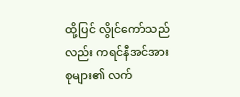ထို့ပြင် လွိုင်ကော်သည်လည်း ကရင်နီအင်အားစုများ၏ လက်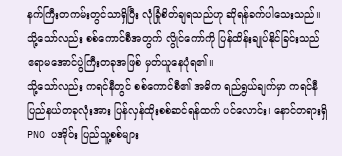နက်ကြီးတကမ်းတွင်သာရှိပြီး လုံခြုံစိတ်ချရသည်ဟု ဆိုရန်ခက်ပါသေးသည်။ သို့သော်လည်း စစ်ကောင်စီအတွက် လွိုင်ကော်ကို ပြန်ထိန်းချုပ်နိုင်ခြင်းသည် ဧရာမအောင်ပွဲကြီးတခုအဖြစ် မှတ်ယူနေပုံရ၏။
သို့သော်လည်း ကရင်နီတွင် စစ်ကောင်စီ၏ အဓိက ရည်ရွယ်ချက်မှာ ကရင်နီပြည်နယ်တခုလုံးအား ပြန်လှန်ထိုးစစ်ဆင်ရန်ထက် ပင်လောင်း၊ နောင်တရားရှိ PNO ပအိုဝ်း ပြည်သူ့စစ်များ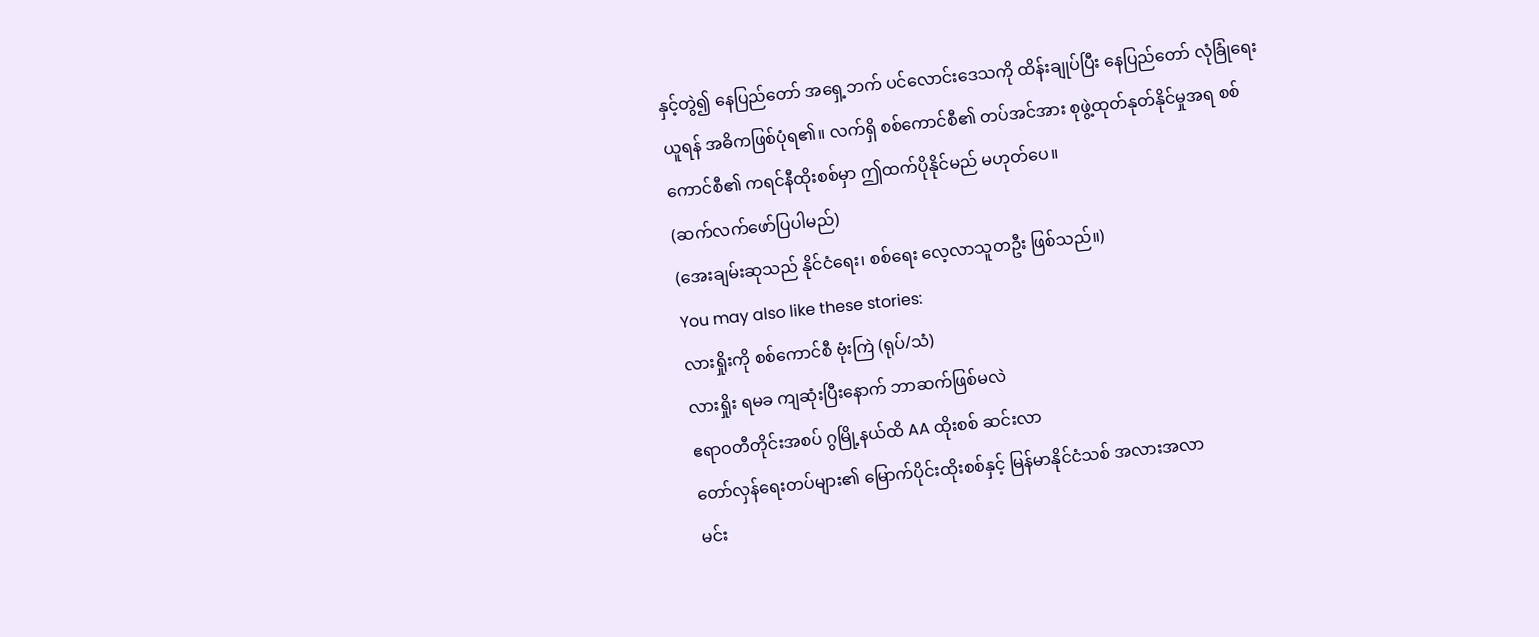နှင့်တွဲ၍ နေပြည်တော် အရှေ့ဘက် ပင်လောင်းဒေသကို ထိန်းချုပ်ပြီး နေပြည်တော် လုံခြုံရေးယူရန် အဓိကဖြစ်ပုံရ၏။ လက်ရှိ စစ်ကောင်စီ၏ တပ်အင်အား စုဖွဲ့ထုတ်နုတ်နိုင်မှုအရ စစ်ကောင်စီ၏ ကရင်နီထိုးစစ်မှာ ဤထက်ပိုနိုင်မည် မဟုတ်ပေ။
(ဆက်လက်ဖော်ပြပါမည်)
(အေးချမ်းဆုသည် နိုင်ငံရေး၊ စစ်ရေး လေ့လာသူတဦး ဖြစ်သည်။)
You may also like these stories:
လားရှိုးကို စစ်ကောင်စီ ဗုံးကြဲ (ရုပ်/သံ)
လားရှိုး ရမခ ကျဆုံးပြီးနောက် ဘာဆက်ဖြစ်မလဲ
ဧရာဝတီတိုင်းအစပ် ဂွမြို့နယ်ထိ AA ထိုးစစ် ဆင်းလာ
တော်လှန်ရေးတပ်များ၏ မြောက်ပိုင်းထိုးစစ်နှင့် မြန်မာနိုင်ငံသစ် အလားအလာ
မင်း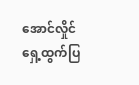အောင်လှိုင် ရှေ့ထွက်ပြ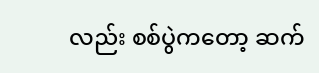လည်း စစ်ပွဲကတော့ ဆက်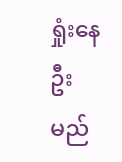ရှုံးနေဦးမည်